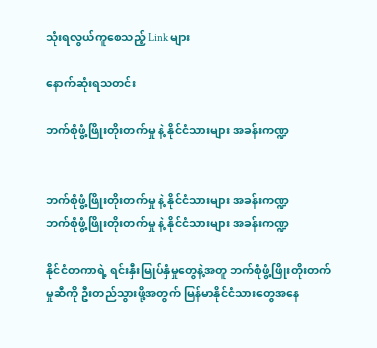သုံးရလွယ်ကူစေသည့် Link များ

နောက်ဆုံးရသတင်း

ဘက်စုံဖွံ့ဖြိုးတိုးတက်မှု နဲ့ နိုင်ငံသားများ အခန်းကဏ္ဍ


ဘက်စုံဖွံ့ဖြိုးတိုးတက်မှု နဲ့ နိုင်ငံသားများ အခန်းကဏ္ဍ
ဘက်စုံဖွံ့ဖြိုးတိုးတက်မှု နဲ့ နိုင်ငံသားများ အခန်းကဏ္ဍ

နိုင်ငံတကာရဲ့ ရင်းနှီးမြုပ်နှံမှုတွေနဲ့အတူ ဘက်စုံဖွံ့ဖြိုးတိုးတက်မှုဆီကို ဦးတည်သွားဖို့အတွက် မြန်မာနိုင်ငံသားတွေအနေ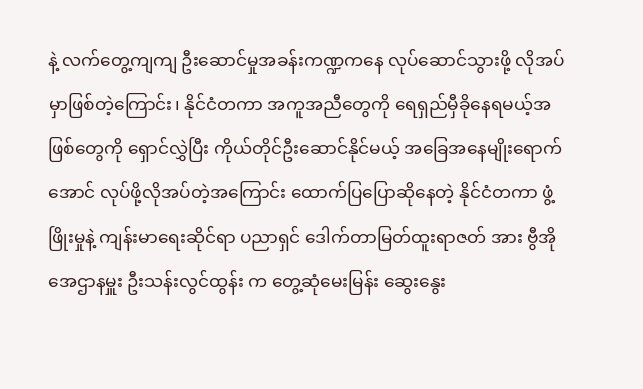နဲ့ လက်တွေ့ကျကျ ဦးဆောင်မှုအခန်းကဏ္ဍကနေ လုပ်ဆောင်သွားဖို့ လိုအပ်မှာဖြစ်တဲ့ကြောင်း၊ နိုင်ငံတကာ အကူအညီတွေကို ရေရှည်မှီခိုနေရမယ့်အဖြစ်တွေကို ရှောင်လွှဲပြီး ကိုယ်တိုင်ဦးဆောင်နိုင်မယ့် အခြေအနေမျိုးရောက်အောင် လုပ်ဖို့လိုအပ်တဲ့အကြောင်း ထောက်ပြပြောဆိုနေတဲ့ နိုင်ငံတကာ ဖွံ့ဖြိုးမှုနဲ့ ကျန်းမာရေးဆိုင်ရာ ပညာရှင် ဒေါက်တာမြတ်ထူးရာဇတ် အား ဗွီအိုအေဌာနမှူး ဦးသန်းလွင်ထွန်း က တွေ့ဆုံမေးမြန်း ဆွေးနွေး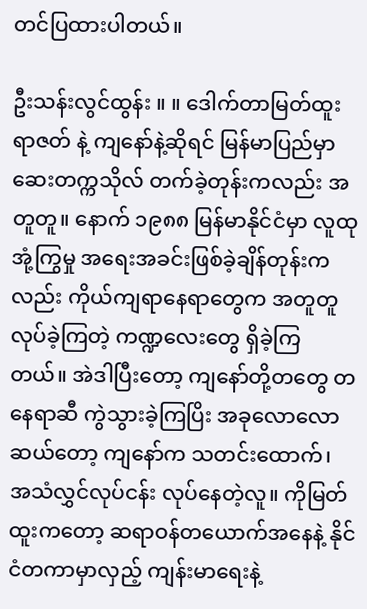တင်ပြထားပါတယ်။

ဦးသန်းလွင်ထွန်း ။ ။ ဒေါက်တာမြတ်ထူးရာဇတ် နဲ့ ကျနော်နဲ့ဆိုရင် မြန်မာပြည်မှာ ဆေးတက္ကသိုလ် တက်ခဲ့တုန်းကလည်း အတူတူ။ နောက် ၁၉၈၈ မြန်မာနိုင်ငံမှာ လူထုအုံ့ကြွမှု အရေးအခင်းဖြစ်ခဲ့ချိန်တုန်းကလည်း ကိုယ်ကျရာနေရာတွေက အတူတူလုပ်ခဲ့ကြတဲ့ ကဏ္ဍလေးတွေ ရှိခဲ့ကြတယ်။ အဲဒါပြီးတော့ ကျနော်တို့တတွေ တနေရာဆီ ကွဲသွားခဲ့ကြပြိး အခုလောလောဆယ်တော့ ကျနော်က သတင်းထောက်၊ အသံလွှင်လုပ်ငန်း လုပ်နေတဲ့လူ။ ကိုမြတ်ထူးကတော့ ဆရာဝန်တယောက်အနေနဲ့ နိုင်ငံတကာမှာလှည့် ကျန်းမာရေးနဲ့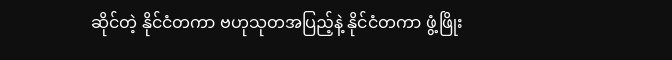ဆိုင်တဲ့ နိုင်ငံတကာ ဗဟုသုတအပြည့်နဲ့ နိုင်ငံတကာ ဖွံ့ဖြိုး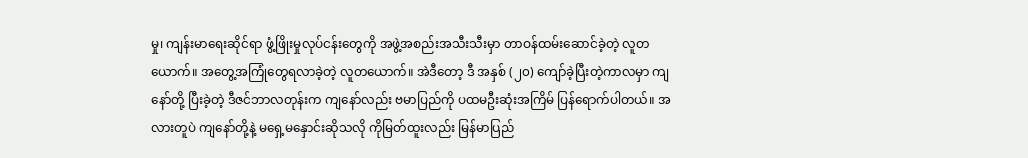မှု၊ ကျန်းမာရေးဆိုင်ရာ ဖွံ့ဖြိုးမှုလုပ်ငန်းတွေကို အဖွဲ့အစည်းအသီးသီးမှာ တာဝန်ထမ်းဆောင်ခဲ့တဲ့ လူတယောက်။ အတွေ့အကြုံတွေရလာခဲ့တဲ့ လူတယောက်။ အဲဒီတော့ ဒီ အနှစ် (၂၀) ကျော်ခဲ့ပြီးတဲ့ကာလမှာ ကျနော်တို့ ပြီးခဲ့တဲ့ ဒီဇင်ဘာလတုန်းက ကျနော်လည်း ဗမာပြည်ကို ပထမဦးဆုံးအကြိမ် ပြန်ရောက်ပါတယ်။ အလားတူပဲ ကျနော်တို့နဲ့ မရှေ့မနှောင်းဆိုသလို ကိုမြတ်ထူးလည်း မြန်မာပြည်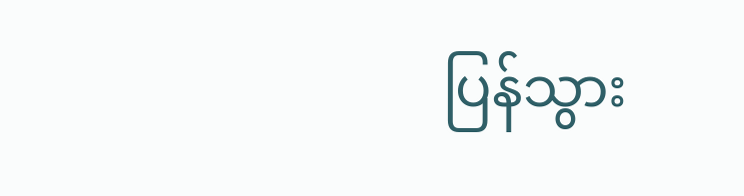ပြန်သွား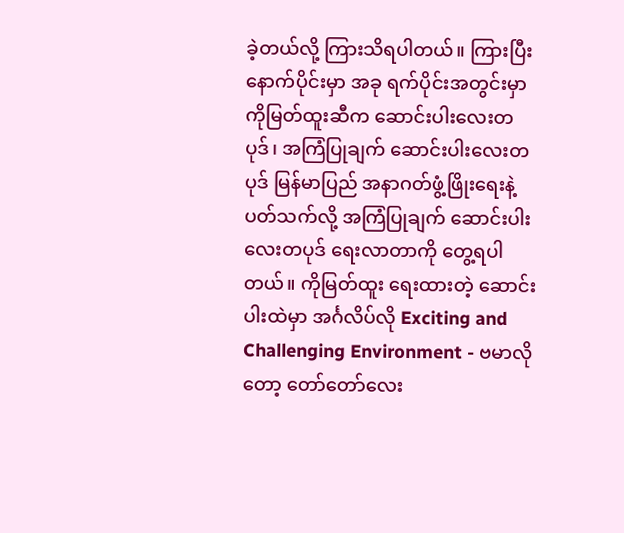ခဲ့တယ်လို့ ကြားသိရပါတယ်။ ကြားပြီးနောက်ပိုင်းမှာ အခု ရက်ပိုင်းအတွင်းမှာ ကိုမြတ်ထူးဆီက ဆောင်းပါးလေးတပုဒ်၊ အကြံပြုချက် ဆောင်းပါးလေးတပုဒ် မြန်မာပြည် အနာဂတ်ဖွံ့ဖြိုးရေးနဲ့ ပတ်သက်လို့ အကြံပြုချက် ဆောင်းပါးလေးတပုဒ် ရေးလာတာကို တွေ့ရပါတယ်။ ကိုမြတ်ထူး ရေးထားတဲ့ ဆောင်းပါးထဲမှာ အင်္ဂလိပ်လို Exciting and Challenging Environment - ဗမာလိုတော့ တော်တော်လေး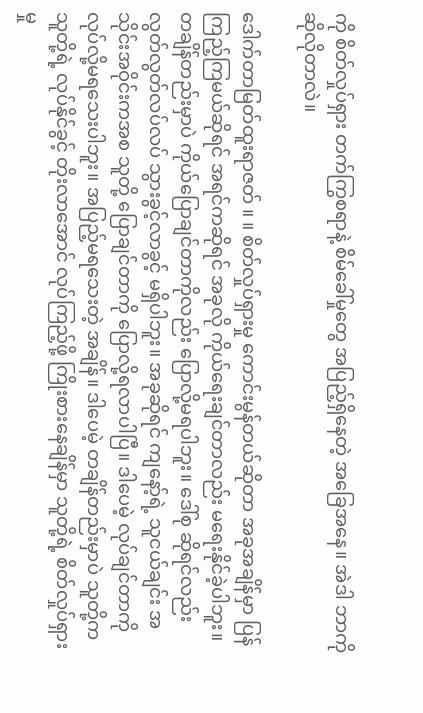ကို စိတ်လှုပ်ရှား တက်ကြွစရာနဲ့ စိမ်ခေါ်မှုတွေ အပြည့်ရှိနေတဲ့ အခြေအနေ။ အဲဒါ ဘာကို ဆိုလိုတာလဲ။

ဒေါက်တာမြတ်ထူးရာဇတ် ။ ။ စိတ်လှုပ်ရှားမှု ကောင်းမွန်တယ်ဆိုတာ အခုအချိန်မှာ ပြန်ကြည့်ကြမယ်ဆိုရင် အရင်ကဆိုရင် အခုလို ကိုယ်ရေးချင်တာလည်း မရေးနိုင်ခဲ့ပါဘူး။ တချိန်တည်းမှာပဲ ကိုယ်ပြောချင်တာကိုလည်း ပြောလို့မရပါဘူး။ ဒေါ်စု ဆိုရင်လည်း လွတ်လွတ်လပ်လပ် သွားခွင့်လာခွင့် မရှိပါဘူး။ အခုဆိုရင် ကျနော့်ရဲ့ သူငယ်ချင်း အသိုင်းအဝိုင်းကအစ သူတို့ ပြောချင်တာကို ပြောလို့ရလာပါပြီ။ ဒါပေမဲ့ လုပ်ချင်တာကို လုပ်လို့မရသေးပါဘူး။ အပြည့်မရသေးတဲ့ အချိန်။ ဒါပေမဲ့ တချိန်တည်းမှာပဲ သူတို့က သူတို့ရဲ့ လုပ်နိုင်ခွင့် တိုးလာအောင် လုပ်ကြည့်ဖို့ ကြိုးစားနေချိန်မှာ သူတို့ရဲ့ စိတ်လှုပ်ရှားမှု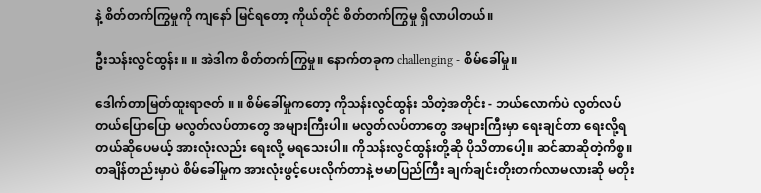နဲ့ စိတ်တက်ကြွမှုကို ကျနော် မြင်ရတော့ ကိုယ်တိုင် စိတ်တက်ကြွမှု ရှိလာပါတယ်။

ဦးသန်းလွင်ထွန်း ။ ။ အဲဒါက စိတ်တက်ကြွမှု။ နောက်တခုက challenging - စိမ်ခေါ်မှု။

ဒေါက်တာမြတ်ထူးရာဇတ် ။ ။ စိမ်ခေါ်မှုကတော့ ကိုသန်းလွင်ထွန်း သိတဲ့အတိုင်း - ဘယ်လောက်ပဲ လွတ်လပ်တယ်ပြောပြော မလွတ်လပ်တာတွေ အများကြီးပါ။ မလွတ်လပ်တာတွေ အများကြီးမှာ ရေးချင်တာ ရေးလို့ရတယ်ဆိုပေမယ့် အားလုံးလည်း ရေးလို့ မရသေးပါ။ ကိုသန်းလွင်ထွန်းတို့ဆို ပိုသိတာပေါ့။ ဆင်ဆာဆိုတဲ့ကိစ္စ။ တချိန်တည်းမှာပဲ စိမ်ခေါ်မှုက အားလုံးဖွင့်ပေးလိုက်တာနဲ့ ဗမာပြည်ကြီး ချက်ချင်းတိုးတက်လာမလားဆို မတိုး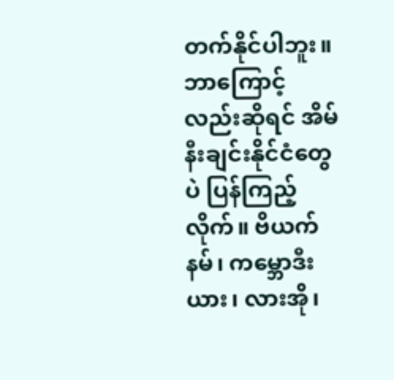တက်နိုင်ပါဘူး။ ဘာကြောင့်လည်းဆိုရင် အိမ်နီးချင်းနိုင်ငံတွေပဲ ပြန်ကြည့်လိုက်။ ဗိယက်နမ်၊ ကမ္ဘောဒီးယား၊ လားအို၊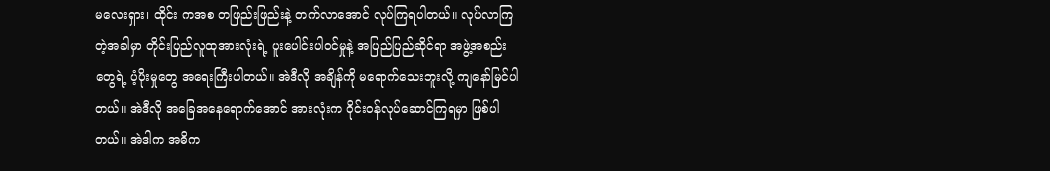မလေးရှား၊ ထိုင်း ကအစ တဖြည်းဖြည်းနဲ့ တက်လာအောင် လုပ်ကြရပါတယ်။ လုပ်လာကြတဲ့အခါမှာ တိုင်းပြည်လူထုအားလုံးရဲ့ ပူးပေါင်းပါဝင်မှုနဲ့ အပြည်ပြည်ဆိုင်ရာ အဖွဲ့အစည်းတွေရဲ့ ပံ့ပိုးမှုတွေ အရေးကြီးပါတယ်။ အဲဒီလို အချိန်ကို မရောက်သေးဘူးလို့ ကျနော်မြင်ပါတယ်။ အဲဒီလို အခြေအနေရောက်အောင် အားလုံးက ဝိုင်းဝန်လုပ်ဆောင်ကြရမှာ ဖြစ်ပါတယ်။ အဲဒါက အဓိက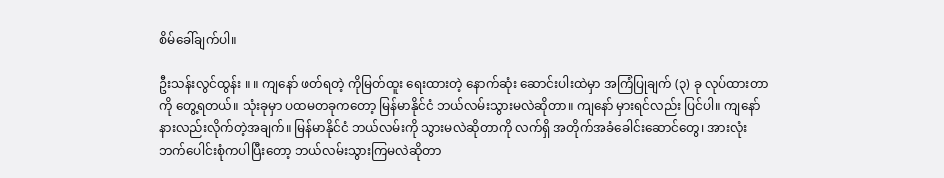စိမ်ခေါ်ချက်ပါ။

ဦးသန်းလွင်ထွန်း ။ ။ ကျနော် ဖတ်ရတဲ့ ကိုမြတ်ထူး ရေးထားတဲ့ နောက်ဆုံး ဆောင်းပါးထဲမှာ အကြံပြုချက် (၃) ခု လုပ်ထားတာကို တွေ့ရတယ်။ သုံးခုမှာ ပထမတခုကတော့ မြန်မာနိုင်ငံ ဘယ်လမ်းသွားမလဲဆိုတာ။ ကျနော် မှားရင်လည်း ပြင်ပါ။ ကျနော် နားလည်းလိုက်တဲ့အချက်။ မြန်မာနိုင်ငံ ဘယ်လမ်းကို သွားမလဲဆိုတာကို လက်ရှိ အတိုက်အခံခေါင်းဆောင်တွေ၊ အားလုံး ဘက်ပေါင်းစုံကပါပြီးတော့ ဘယ်လမ်းသွားကြမလဲဆိုတာ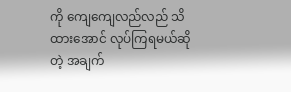ကို ကျေကျေလည်လည် သိထားအောင် လုပ်ကြရမယ်ဆိုတဲ့ အချက်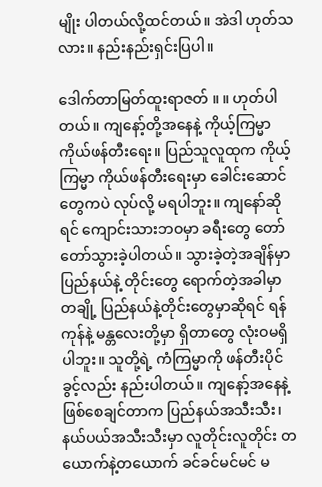မျိုး ပါတယ်လို့ထင်တယ်။ အဲဒါ ဟုတ်သလား။ နည်းနည်းရှင်းပြပါ။

ဒေါက်တာမြတ်ထူးရာဇတ် ။ ။ ဟုတ်ပါတယ်။ ကျနော့်တို့အနေနဲ့ ကိုယ့်ကြမ္မာ ကိုယ်ဖန်တီးရေး။ ပြည်သူလူထုက ကိုယ့်ကြမ္မာ ကိုယ်ဖန်တီးရေးမှာ ခေါင်းဆောင်တွေကပဲ လုပ်လို့ မရပါဘူး။ ကျနော်ဆိုရင် ကျောင်းသားဘဝမှာ ခရီးတွေ တော်တော်သွားခဲ့ပါတယ်။ သွားခဲ့တဲ့အချိန်မှာ ပြည်နယ်နဲ့ တိုင်းတွေ ရောက်တဲ့အခါမှာ တချို့ ပြည်နယ်နဲ့တိုင်းတွေမှာဆိုရင် ရန်ကုန်နဲ့ မန္တလေးတို့မှာ ရှိတာတွေ လုံးဝမရှိပါဘူး။ သူတို့ရဲ့ ကံကြမ္မာကို ဖန်တီးပိုင်ခွင့်လည်း နည်းပါတယ်။ ကျနော့်အနေနဲ့ ဖြစ်စေချင်တာက ပြည်နယ်အသီးသီး၊ နယ်ပယ်အသီးသီးမှာ လူတိုင်းလူတိုင်း တယောက်နဲ့တယောက် ခင်ခင်မင်မင် မ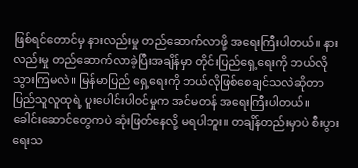ဖြစ်ရင်တောင်မှ နားလည်းမှု တည်ဆောက်လာဖို့ အရေးကြီးပါတယ်။ နားလည်းမှု တည်ဆောက်လာခဲ့ပြီးအချိန်မှာ တိုင်းပြည်ရှေ့ရေးကို ဘယ်လိုသွားကြမလဲ။ မြန်မာပြည် ရှေ့ရေးကို ဘယ်လိုဖြစ်စေချင်သလဲဆိုတာ ပြည်သူလူထုရဲ့ ပူးပေါင်းပါဝင်မှုက အင်မတန် အရေးကြီးပါတယ်။ ခေါင်းဆောင်တွေကပဲ ဆုံးဖြတ်နေလို့ မရပါဘူး။ တချိန်တည်းမှာပဲ စီးပွားရေးသ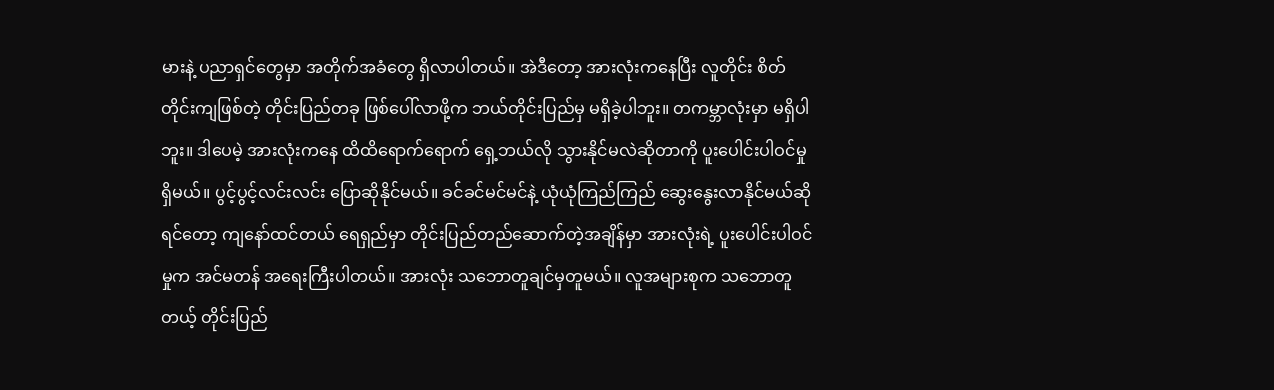မားနဲ့ ပညာရှင်တွေမှာ အတိုက်အခံတွေ ရှိလာပါတယ်။ အဲဒီတော့ အားလုံးကနေပြီး လူတိုင်း စိတ်တိုင်းကျဖြစ်တဲ့ တိုင်းပြည်တခု ဖြစ်ပေါ်လာဖို့က ဘယ်တိုင်းပြည်မှ မရှိခဲ့ပါဘူး။ တကမ္ဘာလုံးမှာ မရှိပါဘူး။ ဒါပေမဲ့ အားလုံးကနေ ထိထိရောက်ရောက် ရှေ့ဘယ်လို သွားနိုင်မလဲဆိုတာကို ပူးပေါင်းပါဝင်မှု ရှိမယ်။ ပွင့်ပွင့်လင်းလင်း ပြောဆိုနိုင်မယ်။ ခင်ခင်မင်မင်နဲ့ ယုံယုံကြည်ကြည် ဆွေးနွေးလာနိုင်မယ်ဆိုရင်တော့ ကျနော်ထင်တယ် ရေရှည်မှာ တိုင်းပြည်တည်ဆောက်တဲ့အချိန်မှာ အားလုံးရဲ့ ပူးပေါင်းပါဝင်မှုက အင်မတန် အရေးကြီးပါတယ်။ အားလုံး သဘောတူချင်မှတူမယ်။ လူအများစုက သဘောတူတယ့် တိုင်းပြည်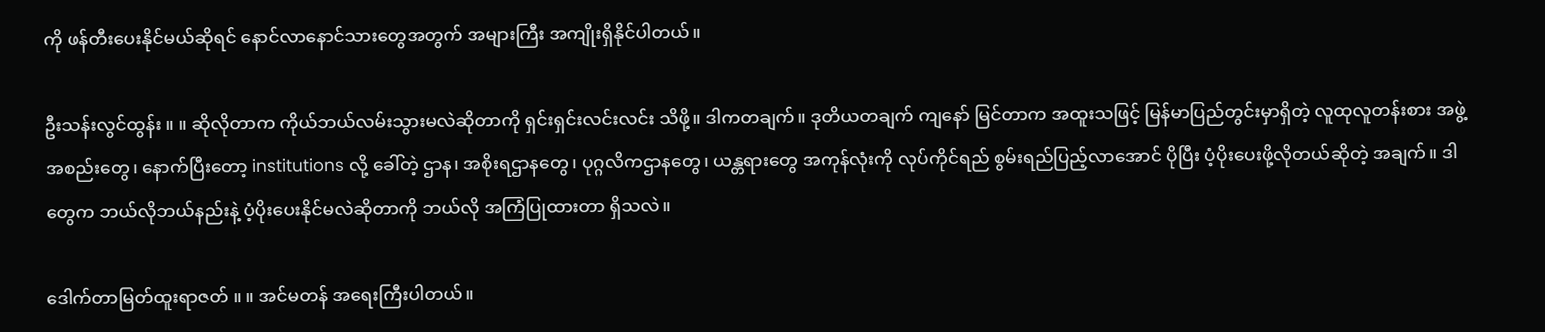ကို ဖန်တီးပေးနိုင်မယ်ဆိုရင် နောင်လာနောင်သားတွေအတွက် အများကြီး အကျိုးရှိနိုင်ပါတယ်။

ဦးသန်းလွင်ထွန်း ။ ။ ဆိုလိုတာက ကိုယ်ဘယ်လမ်းသွားမလဲဆိုတာကို ရှင်းရှင်းလင်းလင်း သိဖို့။ ဒါကတချက်။ ဒုတိယတချက် ကျနော် မြင်တာက အထူးသဖြင့် မြန်မာပြည်တွင်းမှာရှိတဲ့ လူထုလူတန်းစား အဖွဲ့အစည်းတွေ၊ နောက်ပြီးတော့ institutions လို့ ခေါ်တဲ့ ဌာန၊ အစိုးရဌာနတွေ၊ ပုဂ္ဂလိကဌာနတွေ၊ ယန္တရားတွေ အကုန်လုံးကို လုပ်ကိုင်ရည် စွမ်းရည်ပြည့်လာအောင် ပိုပြီး ပံ့ပိုးပေးဖို့လိုတယ်ဆိုတဲ့ အချက်။ ဒါတွေက ဘယ်လိုဘယ်နည်းနဲ့ ပံ့ပိုးပေးနိုင်မလဲဆိုတာကို ဘယ်လို အကြံပြုထားတာ ရှိသလဲ။

ဒေါက်တာမြတ်ထူးရာဇတ် ။ ။ အင်မတန် အရေးကြီးပါတယ်။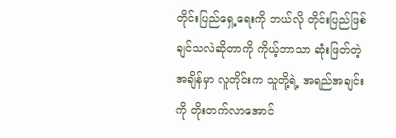တိုင်းပြည်ရှေ့ရေးကို ဘယ်လို တိုင်းပြည်ဖြစ်ချင်သလဲဆိုတာကို ကိုယ့်ဘာသာ ဆုံးဖြတ်တဲ့အချိန်မှာ လူတိုင်းက သူတို့ရဲ့ အရည်အချင်းကို တိုးတက်လာအောင်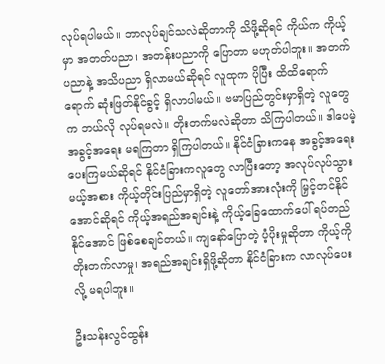လုပ်ရပါမယ်။ ဘာလုပ်ချင်သလဲဆိုတာကို သိဖို့ဆိုရင် ကိုယ်က ကိုယ့်မှာ အတတ်ပညာ၊ အတန်းပညာကို ပြောတာ မဟုတ်ပါဘူး။ အတက်ပညာနဲ့ အသိပညာ ရှိလာမယ်ဆိုရင် လူထုက ပိုပြီး ထိထိရောက်ရောက် ဆုံးဖြတ်နိုင်ခွင့် ရှိလာပါမယ်။ ဗမာပြည်တွင်းမှာရှိတဲ့ လူတွေက ဘယ်လို လုပ်ရမလဲ။ တိုးတက်မလဲဆိုတာ သိကြပါတယ်။ ဒါပေမဲ့ အခွင့်အရေး မရကြတာ ရှိကြပါတယ်။ နိုင်ငံခြားကနေ အခွင့်အရေး ပေးကြမယ်ဆိုရင် နိုင်ငံခြားကလူတွေ လာပြီးတော့ အလုပ်လုပ်သွားမယ့်အစား ကိုယ့်တိုင်းပြည်မှာရှိတဲ့ လူတော်အားလုံးကို မြှင့်တင်နိုင်အောင်ဆိုရင် ကိုယ့်အရည်အချင်းနဲ့ ကိုယ့်ခြေထောက်ပေါ် ရပ်တည်နိုင်အောင် ဖြစ်စေချင်တယ်။ ကျနော်ပြောတဲ့ ပံ့ပိုးမှုဆိုတာ ကိုယ့်ကို တိုးတက်လာမှု၊ အရည်အချင်းရှိဖို့ဆိုတာ နိုင်ငံခြားက လာလုပ်ပေးလို့ မရပါဘူး။

ဦးသန်းလွင်ထွန်း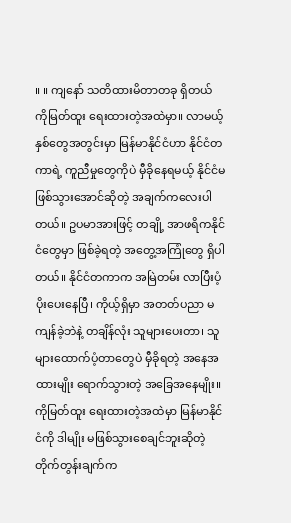။ ။ ကျနော် သတိထားမိတာတခု ရှိတယ် ကိုမြတ်ထူး ရေးထားတဲ့အထဲမှာ။ လာမယ့် နှစ်တွေအတွင်းမှာ မြန်မာနိုင်ငံဟာ နိုင်ငံတကာရဲ့ ကူညီမှုတွေကိုပဲ မှီခိုနေရမယ့် နိုင်ငံမဖြစ်သွားအောင်ဆိုတဲ့ အချက်ကလေးပါတယ်။ ဥပမာအားဖြင့် တချို့ အာဖရိကနိုင်ငံတွေမှာ ဖြစ်ခဲ့ရတဲ့ အတွေ့အကြုံတွေ ရှိပါတယ်။ နိုင်ငံတကာက အမြဲတမ်း လာပြီးပံ့ပိုးပေးနေပြီ၊ ကိုယ့်ရှိမှာ အတတ်ပညာ မကျန်ခဲ့ဘဲနဲ့ တချိန်လုံး သူများပေးတာ၊ သူများထောက်ပံ့တာတွေပဲ မှီခိုရတဲ့ အနေအထားမျိုး ရောက်သွားတဲ့ အခြေအနေမျိုး။ ကိုမြတ်ထူး ရေးထားတဲ့အထဲမှာ မြန်မာနိုင်ငံကို ဒါမျိုး မဖြစ်သွားစေချင်ဘူးဆိုတဲ့ တိုက်တွန်းချက်က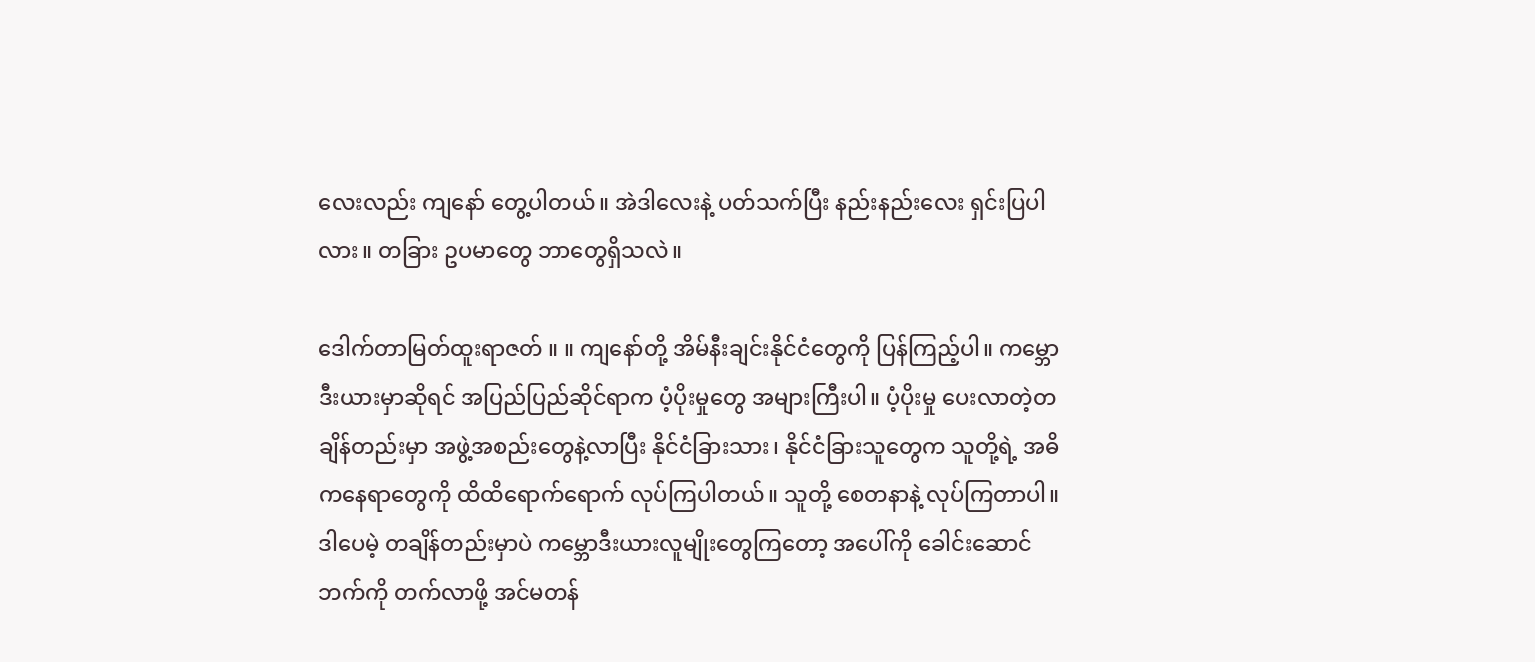လေးလည်း ကျနော် တွေ့ပါတယ်။ အဲဒါလေးနဲ့ ပတ်သက်ပြီး နည်းနည်းလေး ရှင်းပြပါလား။ တခြား ဥပမာတွေ ဘာတွေရှိသလဲ။

ဒေါက်တာမြတ်ထူးရာဇတ် ။ ။ ကျနော်တို့ အိမ်နီးချင်းနိုင်ငံတွေကို ပြန်ကြည့်ပါ။ ကမ္ဘောဒီးယားမှာဆိုရင် အပြည်ပြည်ဆိုင်ရာက ပံ့ပိုးမှုတွေ အများကြီးပါ။ ပံ့ပိုးမှု ပေးလာတဲ့တချိန်တည်းမှာ အဖွဲ့အစည်းတွေနဲ့လာပြီး နိုင်ငံခြားသား၊ နိုင်ငံခြားသူတွေက သူတို့ရဲ့ အဓိကနေရာတွေကို ထိထိရောက်ရောက် လုပ်ကြပါတယ်။ သူတို့ စေတနာနဲ့ လုပ်ကြတာပါ။ ဒါပေမဲ့ တချိန်တည်းမှာပဲ ကမ္ဘောဒီးယားလူမျိုးတွေကြတော့ အပေါ်ကို ခေါင်းဆောင်ဘက်ကို တက်လာဖို့ အင်မတန်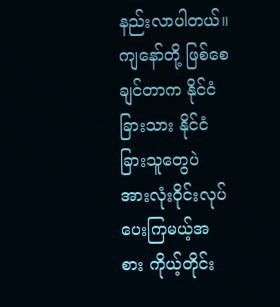နည်းလာပါတယ်။ ကျနော်တို့ ဖြစ်စေချင်တာက နိုင်ငံခြားသား နိုင်ငံခြားသူတွေပဲ အားလုံးဝိုင်းလုပ်ပေးကြမယ့်အစား ကိုယ့်တိုင်း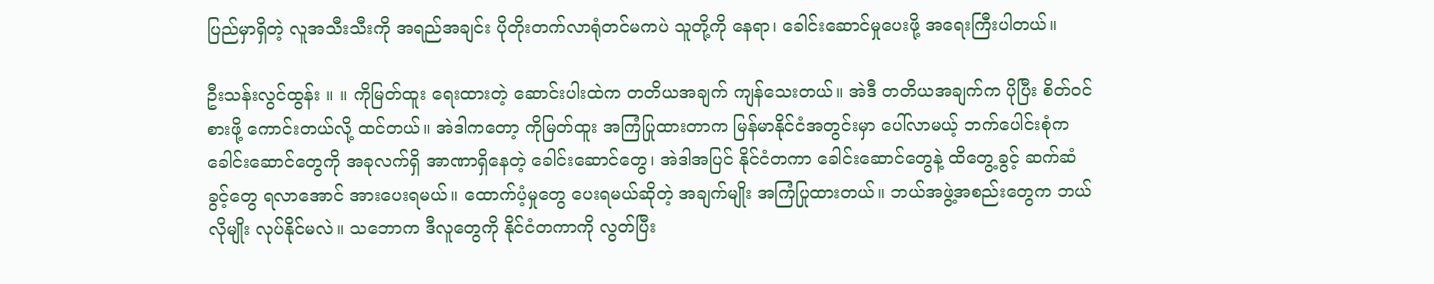ပြည်မှာရှိတဲ့ လူအသီးသီးကို အရည်အချင်း ပိုတိုးတက်လာရုံတင်မကပဲ သူတို့ကို နေရာ၊ ခေါင်းဆောင်မှုပေးဖို့ အရေးကြီးပါတယ်။

ဦးသန်းလွင်ထွန်း ။ ။ ကိုမြတ်ထူး ရေးထားတဲ့ ဆောင်းပါးထဲက တတိယအချက် ကျန်သေးတယ်။ အဲဒီ တတိယအချက်က ပိုပြီး စိတ်ဝင်စားဖို့ ကောင်းတယ်လို့ ထင်တယ်။ အဲဒါကတော့ ကိုမြတ်ထူး အကြံပြုထားတာက မြန်မာနိုင်ငံအတွင်းမှာ ပေါ်လာမယ့် ဘက်ပေါင်းစုံက ခေါင်းဆောင်တွေကို အခုလက်ရှိ အာဏာရှိနေတဲ့ ခေါင်းဆောင်တွေ၊ အဲဒါအပြင် နိုင်ငံတကာ ခေါင်းဆောင်တွေနဲ့ ထိတွေ့ခွင့် ဆက်ဆံခွင့်တွေ ရလာအောင် အားပေးရမယ်။ ထောက်ပံ့မှုတွေ ပေးရမယ်ဆိုတဲ့ အချက်မျိုး အကြံပြုထားတယ်။ ဘယ်အဖွဲ့အစည်းတွေက ဘယ်လိုမျိုး လုပ်နိုင်မလဲ။ သဘောက ဒီလူတွေကို နိုင်ငံတကာကို လွတ်ပြီး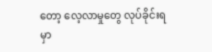တော့ လေ့လာမှုတွေ လုပ်ခိုင်းရမှာ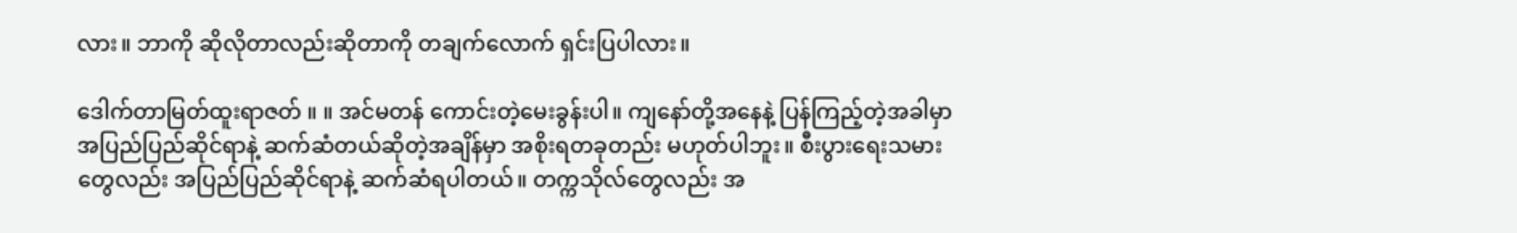လား။ ဘာကို ဆိုလိုတာလည်းဆိုတာကို တချက်လောက် ရှင်းပြပါလား။

ဒေါက်တာမြတ်ထူးရာဇတ် ။ ။ အင်မတန် ကောင်းတဲ့မေးခွန်းပါ။ ကျနော်တို့အနေနဲ့ ပြန်ကြည့်တဲ့အခါမှာ အပြည်ပြည်ဆိုင်ရာနဲ့ ဆက်ဆံတယ်ဆိုတဲ့အချိန်မှာ အစိုးရတခုတည်း မဟုတ်ပါဘူး။ စီးပွားရေးသမားတွေလည်း အပြည်ပြည်ဆိုင်ရာနဲ့ ဆက်ဆံရပါတယ်။ တက္ကသိုလ်တွေလည်း အ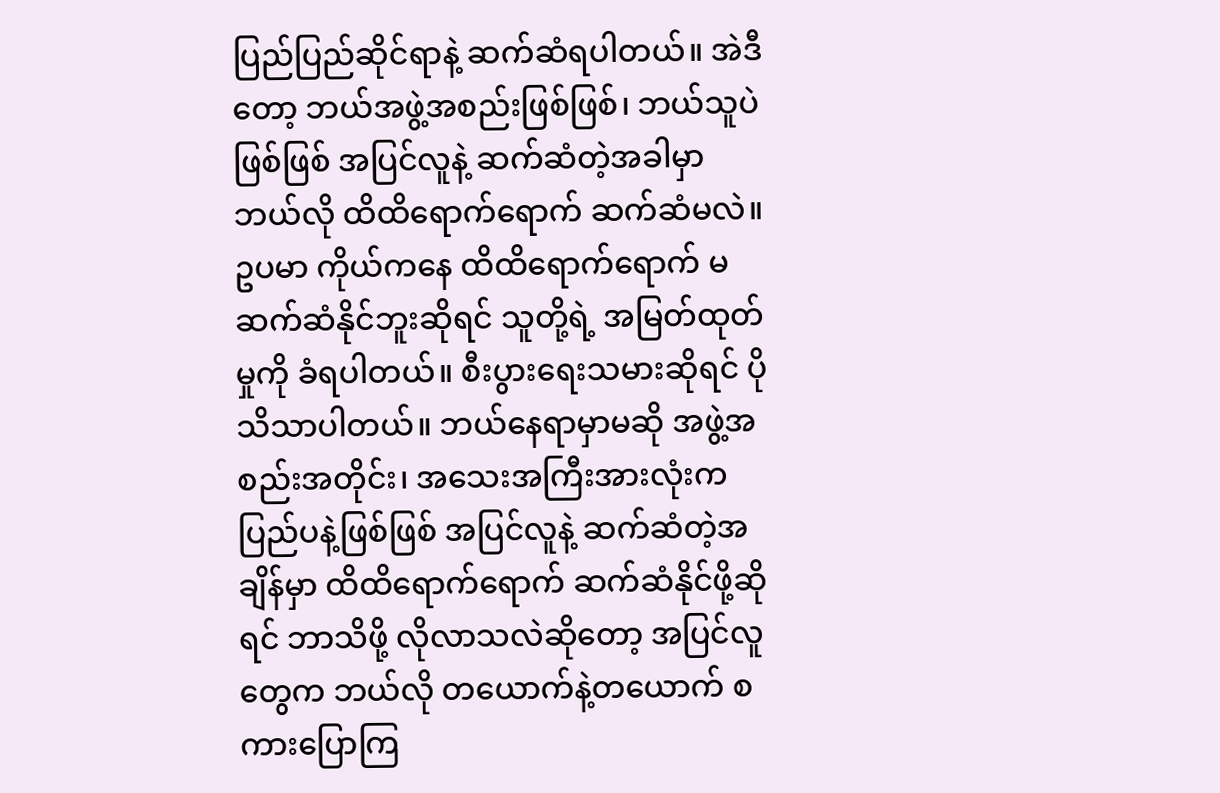ပြည်ပြည်ဆိုင်ရာနဲ့ ဆက်ဆံရပါတယ်။ အဲဒီတော့ ဘယ်အဖွဲ့အစည်းဖြစ်ဖြစ်၊ ဘယ်သူပဲဖြစ်ဖြစ် အပြင်လူနဲ့ ဆက်ဆံတဲ့အခါမှာ ဘယ်လို ထိထိရောက်ရောက် ဆက်ဆံမလဲ။ ဥပမာ ကိုယ်ကနေ ထိထိရောက်ရောက် မဆက်ဆံနိုင်ဘူးဆိုရင် သူတို့ရဲ့ အမြတ်ထုတ်မှုကို ခံရပါတယ်။ စီးပွားရေးသမားဆိုရင် ပိုသိသာပါတယ်။ ဘယ်နေရာမှာမဆို အဖွဲ့အစည်းအတိုင်း၊ အသေးအကြီးအားလုံးက ပြည်ပနဲ့ဖြစ်ဖြစ် အပြင်လူနဲ့ ဆက်ဆံတဲ့အချိန်မှာ ထိထိရောက်ရောက် ဆက်ဆံနိုင်ဖို့ဆိုရင် ဘာသိဖို့ လိုလာသလဲဆိုတော့ အပြင်လူတွေက ဘယ်လို တယောက်နဲ့တယောက် စကားပြောကြ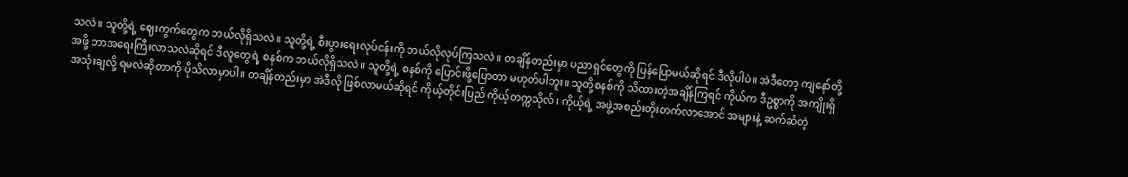သလဲ။ သူတို့ရဲ့ ဈေးကွက်တွေက ဘယ်လိုရှိသလဲ။ သူတို့ရဲ့ စီးပွားရေးလုပ်ငန်းကို ဘယ်လိုလုပ်ကြသလဲ။ တချိန်တည်းမှာ ပညာရှင်တွေကို ပြန်ပြောမယ်ဆိုရင် ဒီလိုပါပဲ။ အဲဒီတော့ ကျနော်တို့အဖို့ ဘာအရေးကြီးလာသလဲဆိုရင် ဒီလူတွေရဲ့ စနစ်က ဘယ်လိုရှိသလဲ။ သူတို့ရဲ့ စနစ်ကို ပြောင်းဖို့ပြောတာ မဟုတ်ပါဘူး။ သူတို့စနစ်ကို သိထားတဲ့အချိန်ကြရင် ကိုယ်က ဒီဥစ္စာကို အကျိုးရှိ အသုံးချလို့ ရမလဲဆိုတာကို ပိုသိလာမှာပါ။ တချိန်တည်းမှာ အဲဒီလို ဖြစ်လာမယ်ဆိုရင် ကိုယ့်တိုင်းပြည် ကိုယ့်တက္ကသိုလ်၊ ကိုယ့်ရဲ့ အဖွဲ့အစည်းတိုးတက်လာအောင် အများနဲ့ ဆက်ဆံတဲ့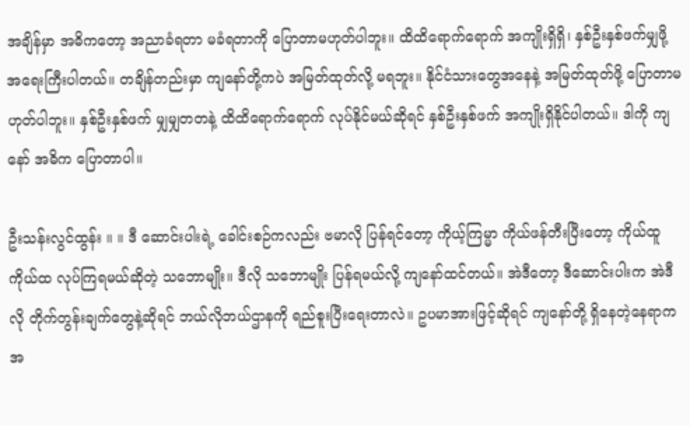အချိန်မှာ အဓိကတော့ အညာခံရတာ မခံရတာကို ပြောတာမဟုတ်ပါဘူး။ ထိထိရောက်ရောက် အကျိုးရှိရှိ၊ နှစ်ဦးနှစ်ဖက်မျှဖို့ အရေးကြီးပါတယ်။ တချိန်တည်းမှာ ကျနော်တို့ကပဲ အမြတ်ထုတ်လို့ မရဘူး။ နိုင်ငံသားတွေအနေနဲ့ အမြတ်ထုတ်ဖို့ ပြောတာမဟုတ်ပါဘူး။ နှစ်ဦးနှစ်ဖက် မျှမျှတတနဲ့ ထိထိရောက်ရောက် လုပ်နိုင်မယ်ဆိုရင် နှစ်ဦးနှစ်ဖက် အကျိုးရှိနိုင်ပါတယ်။ ဒါကို ကျနော် အဓိက ပြောတာပါ။

ဦးသန်းလွင်ထွန်း ။ ။ ဒီ ဆောင်းပါးရဲ့ ခေါင်းစဉ်ကလည်း ဗမာလို ပြန်ရင်တော့ ကိုယ့်ကြမ္မာ ကိုယ်ဖန်တီးပြီးတော့ ကိုယ်ထူကိုယ်ထ လုပ်ကြရမယ်ဆိုတဲ့ သဘောမျိုး။ ဒီလို သဘောမျိုး ပြန်ရမယ်လို့ ကျနော်ထင်တယ်။ အဲဒီတော့ ဒီဆောင်းပါးက အဲဒီလို တိုက်တွန်းချက်တွေနဲ့ဆိုရင် ဘယ်လိုဘယ်ဌာနကို ရည်စူးပြီးရေးတာလဲ။ ဥပမာအားဖြင့်ဆိုရင် ကျနော်တို့ ရှိနေတဲ့နေရာက အ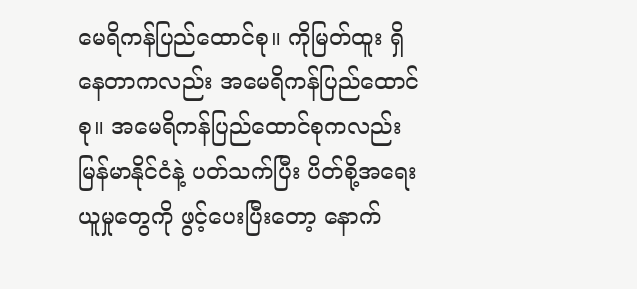မေရိကန်ပြည်ထောင်စု။ ကိုမြတ်ထူး ရှိနေတာကလည်း အမေရိကန်ပြည်ထောင်စု။ အမေရိကန်ပြည်ထောင်စုကလည်း မြန်မာနိုင်ငံနဲ့ ပတ်သက်ပြီး ပိတ်စို့အရေးယူမှုတွေကို ဖွင့်ပေးပြီးတော့ နောက်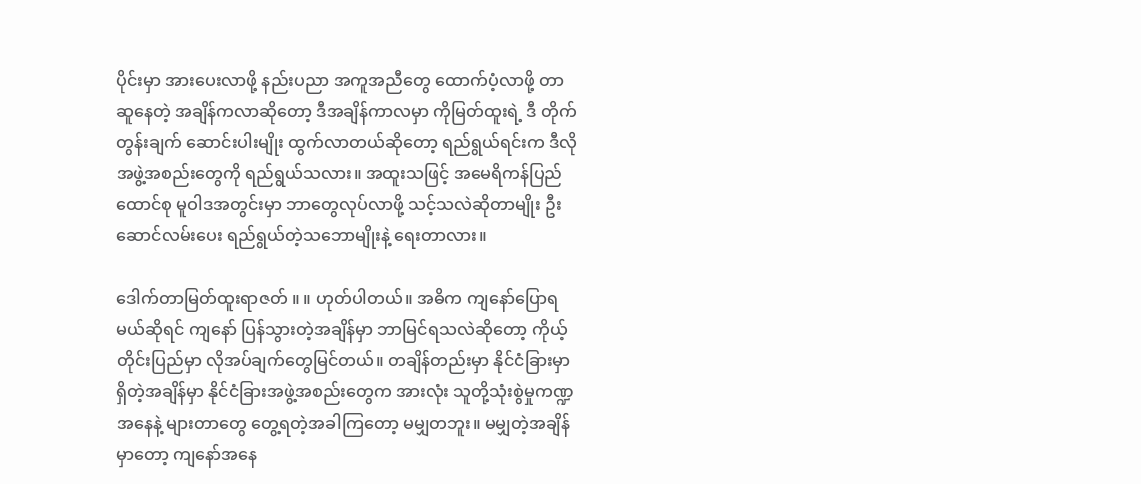ပိုင်းမှာ အားပေးလာဖို့ နည်းပညာ အကူအညီတွေ ထောက်ပံ့လာဖို့ တာဆူနေတဲ့ အချိန်ကလာဆိုတော့ ဒီအချိန်ကာလမှာ ကိုမြတ်ထူးရဲ့ ဒီ တိုက်တွန်းချက် ဆောင်းပါးမျိုး ထွက်လာတယ်ဆိုတော့ ရည်ရွယ်ရင်းက ဒီလို အဖွဲ့အစည်းတွေကို ရည်ရွယ်သလား။ အထူးသဖြင့် အမေရိကန်ပြည်ထောင်စု မူဝါဒအတွင်းမှာ ဘာတွေလုပ်လာဖို့ သင့်သလဲဆိုတာမျိုး ဦးဆောင်လမ်းပေး ရည်ရွယ်တဲ့သဘောမျိုးနဲ့ ရေးတာလား။

ဒေါက်တာမြတ်ထူးရာဇတ် ။ ။ ဟုတ်ပါတယ်။ အဓိက ကျနော်ပြောရမယ်ဆိုရင် ကျနော် ပြန်သွားတဲ့အချိန်မှာ ဘာမြင်ရသလဲဆိုတော့ ကိုယ့်တိုင်းပြည်မှာ လိုအပ်ချက်တွေမြင်တယ်။ တချိန်တည်းမှာ နိုင်ငံခြားမှာရှိတဲ့အချိန်မှာ နိုင်ငံခြားအဖွဲ့အစည်းတွေက အားလုံး သူတို့သုံးစွဲမှုကဏ္ဍအနေနဲ့ များတာတွေ တွေ့ရတဲ့အခါကြတော့ မမျှတဘူး။ မမျှတဲ့အချိန်မှာတော့ ကျနော်အနေ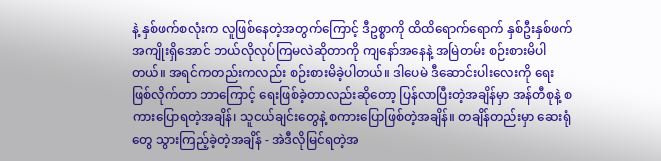နဲ့ နှစ်ဖက်စလုံးက လူဖြစ်နေတဲ့အတွက်ကြောင့် ဒီဥစ္စာကို ထိထိရောက်ရောက် နှစ်ဦးနှစ်ဖက် အကျိုးရှိအောင် ဘယ်လိုလုပ်ကြမလဲဆိုတာကို ကျနော်အနေနဲ့ အမြဲတမ်း စဉ်းစားမိပါတယ်။ အရင်ကတည်းကလည်း စဉ်းစားမိခဲ့ပါတယ်။ ဒါပေမဲ ဒီဆောင်းပါးလေးကို ရေးဖြစ်လိုက်တာ ဘာကြောင့် ရေးဖြစ်ခဲ့တာလည်းဆိုတော့ ပြန်လာပြီးတဲ့အချိန်မှာ အန်တီစုနဲ့ စကားပြောရတဲ့အချိန်၊ သူငယ်ချင်းတွေနဲ့ စကားပြောဖြစ်တဲ့အချိန်။ တချိန်တည်းမှာ ဆေးရုံတွေ သွားကြည့်ခဲ့တဲ့အချိန် - အဲဒီလိုမြင်ရတဲ့အ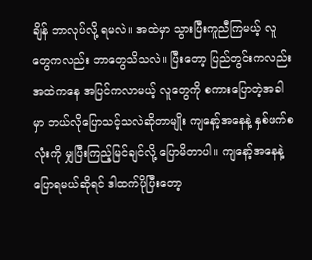ချိန် ဘာလုပ်လို့ ရမလဲ။ အထဲမှာ သွားပြီးကူညီကြမယ့် လူတွေကလည်း ဘာတွေသိသလဲ။ ပြီးတော့ ပြည်တွင်းကလည်း အထဲကနေ အပြင်ကလာမယ့် လူတွေကို စကားပြောတဲ့အခါမှာ ဘယ်လိုပြောသင့်သလဲဆိုတာမျိုး ကျနော့်အနေနဲ့ နှစ်ဖက်စလုံးကို မျှပြီးကြည့်မြင်ချင်လို့ ပြောမိတာပါ။ ကျနော့်အနေနဲ့ ပြောရမယ်ဆိုရင် ဒါထက်ပိုပြီးတော့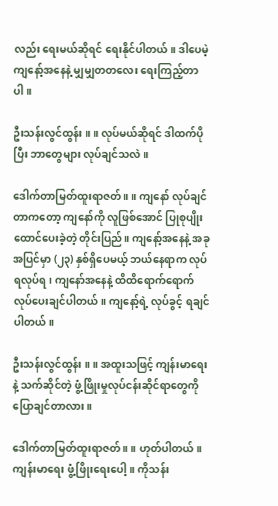လည်း ရေးမယ်ဆိုရင် ရေးနိုင်ပါတယ်။ ဒါပေမဲ့ ကျနော့်အနေနဲ့ မျှမျှတတလေး ရေးကြည့်တာပါ။

ဦးသန်းလွင်ထွန်း ။ ။ လုပ်မယ်ဆိုရင် ဒါထက်ပိုပြီး ဘာတွေများ လုပ်ချင်သလဲ။

ဒေါက်တာမြတ်ထူးရာဇတ် ။ ။ ကျနော် လုပ်ချင်တာကတော့ ကျနော်ကို လူဖြစ်အောင် ပြုစုပျိုးထောင်ပေးခဲ့တဲ့ တိုင်းပြည်။ ကျနော့်အနေနဲ့ အခု အပြင်မှာ (၂၃) နှစ်ရှိပေမယ့် ဘယ်နေရာက လုပ်ရလုပ်ရ၊ ကျနော်အနေနဲ့ ထိထိရောက်ရောက် လုပ်ပေးချင်ပါတယ်။ ကျနော့်ရဲ့ လုပ်ခွင့် ရချင်ပါတယ်။

ဦးသန်းလွင်ထွန်း ။ ။ အထူးသဖြင့် ကျန်းမာရေးနဲ့ သက်ဆိုင်တဲ့ ဖွံ့ဖြိုးမှုလုပ်ငန်းဆိုင်ရာတွေကို ပြောချင်တာလား။

ဒေါက်တာမြတ်ထူးရာဇတ် ။ ။ ဟုတ်ပါတယ်။ ကျန်းမာရေး ဖွံ့ဖြိုးရေးပေါ့။ ကိုသန်း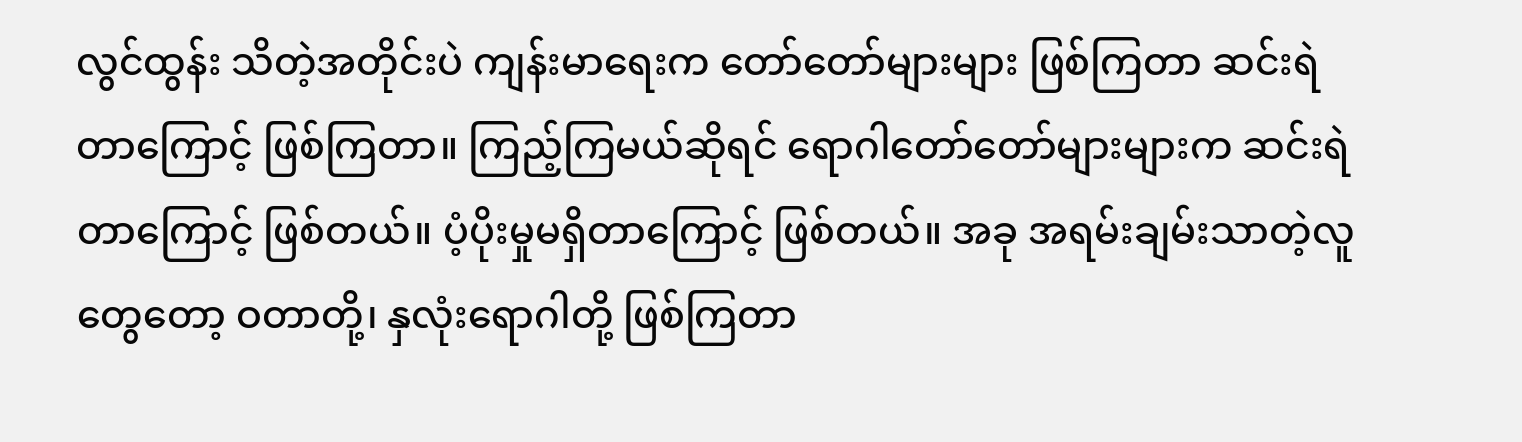လွင်ထွန်း သိတဲ့အတိုင်းပဲ ကျန်းမာရေးက တော်တော်များများ ဖြစ်ကြတာ ဆင်းရဲတာကြောင့် ဖြစ်ကြတာ။ ကြည့်ကြမယ်ဆိုရင် ရောဂါတော်တော်များများက ဆင်းရဲတာကြောင့် ဖြစ်တယ်။ ပံ့ပိုးမှုမရှိတာကြောင့် ဖြစ်တယ်။ အခု အရမ်းချမ်းသာတဲ့လူတွေတော့ ဝတာတို့၊ နှလုံးရောဂါတို့ ဖြစ်ကြတာ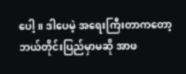ပေါ့။ ဒါပေမဲ့ အရေးကြီးတာကတော့ ဘယ်တိုင်းပြည်မှာမဆို အာဖ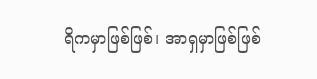ရိကမှာဖြစ်ဖြစ်၊ အာရှမှာဖြစ်ဖြစ်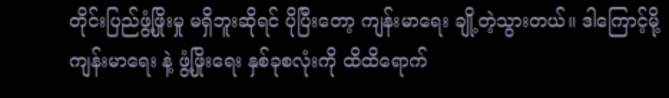တိုင်းပြည်ဖွံ့ဖြိုးမှု မရှိဘူးဆိုရင် ပိုပြီးတော့ ကျန်းမာရေး ချို့တဲ့သွားတယ်။ ဒါကြောင့်မို့ ကျန်းမာရေး နဲ့ ဖွံ့ဖြိုးရေး နှစ်ခုစလုံးကို ထိထိရောက်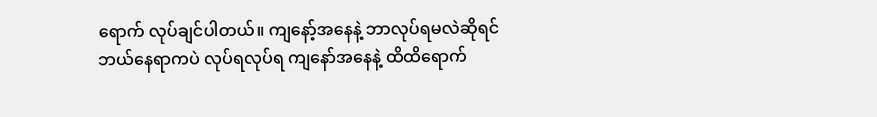ရောက် လုပ်ချင်ပါတယ်။ ကျနော့်အနေနဲ့ ဘာလုပ်ရမလဲဆိုရင် ဘယ်နေရာကပဲ လုပ်ရလုပ်ရ ကျနော်အနေနဲ့ ထိထိရောက်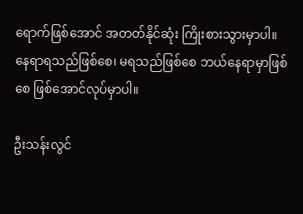ရောက်ဖြစ်အောင် အတတ်နိုင်ဆုံး ကြိုးစားသွားမှာပါ။ နေရာရသည်ဖြစ်စေ၊ မရသည်ဖြစ်စေ ဘယ်နေရာမှာဖြစ်စေ ဖြစ်အောင်လုပ်မှာပါ။

ဦးသန်းလွင်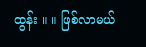ထွန်း ။ ။ ဖြစ်လာမယ်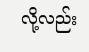လို့လည်း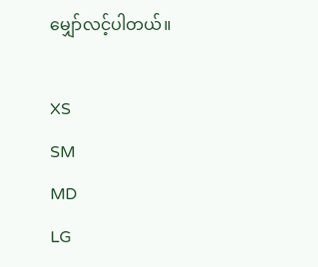မျှော်လင့်ပါတယ်။

XS
SM
MD
LG